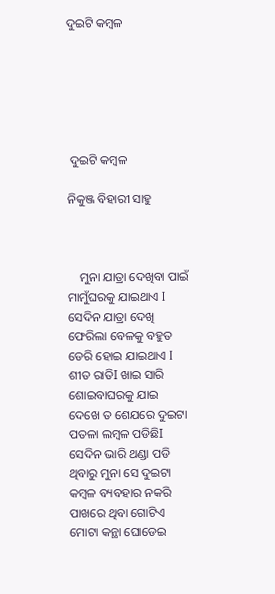ଦୁଇଟି କମ୍ବଳ






 ଦୁଇଟି କମ୍ବଳ

ନିକୁଞ୍ଜ ବିହାରୀ ସାହୁ



    ମୁନା ଯାତ୍ରା ଦେଖିବା ପାଇଁ ମାମୁଁଘରକୁ ଯାଇଥାଏ I  ସେଦିନ ଯାତ୍ରା ଦେଖି ଫେରିଲା ବେଳକୁ ବହୁତ ଡେରି ହୋଇ ଯାଇଥାଏ I ଶୀତ ରାତିI ଖାଇ ସାରି ଶୋଇବାଘରକୁ ଯାଇ ଦେଖେ ତ ଶେଯରେ ଦୁଇଟା ପତଳା ଲମ୍ବଳ ପଡିଛିI ସେଦିନ ଭାରି ଥଣ୍ଡା ପଡି ଥିବାରୁ ମୁନା ସେ ଦୁଇଟା  କମ୍ବଳ ବ୍ୟବହାର ନକରି ପାଖରେ ଥିବା ଗୋଟିଏ ମୋଟା କନ୍ଥା ଘୋଡେଇ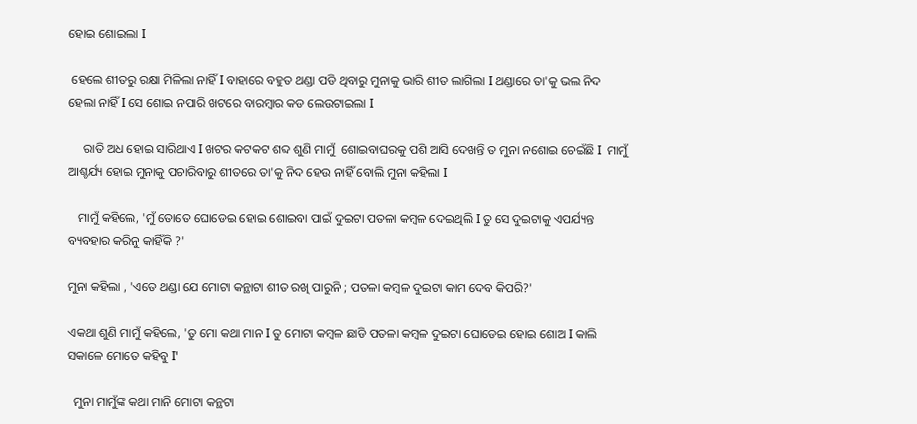ହୋଇ ଶୋଇଲା I

 ହେଲେ ଶୀତରୁ ରକ୍ଷା ମିଳିଲା ନାହିଁ I ବାହାରେ ବହୁତ ଥଣ୍ଡା ପଡି ଥିବାରୁ ମୁନାକୁ ଭାରି ଶୀତ ଲାଗିଲା I ଥଣ୍ଡାରେ ତା'କୁ ଭଲ ନିଦ ହେଲା ନାହିଁ I ସେ ଶୋଇ ନପାରି ଖଟରେ ବାରମ୍ବାର କଡ ଲେଉଟାଇଲା I

     ରାତି ଅଧ ହୋଇ ସାରିଥାଏ I ଖଟର କଟକଟ ଶବ୍ଦ ଶୁଣି ମାମୁଁ  ଶୋଇବାଘରକୁ ପଶି ଆସି ଦେଖନ୍ତି ତ ମୁନା ନଶୋଇ ଚେଇଁଛି I  ମାମୁଁ  ଆଶ୍ଚର୍ଯ୍ୟ ହୋଇ ମୁନାକୁ ପଚାରିବାରୁ ଶୀତରେ ତା'କୁ ନିଦ ହେଉ ନାହିଁ ବୋଲି ମୁନା କହିଲା I

   ମାମୁଁ କହିଲେ, 'ମୁଁ ତୋତେ ଘୋଡେଇ ହୋଇ ଶୋଇବା ପାଇଁ ଦୁଇଟା ପତଳା କମ୍ବଳ ଦେଇଥିଲି I ତୁ ସେ ଦୁଇଟାକୁ ଏପର୍ଯ୍ୟନ୍ତ ବ୍ୟବହାର କରିନୁ କାହିଁକି ?'

ମୁନା କହିଲା , 'ଏତେ ଥଣ୍ଡା ଯେ ମୋଟା କନ୍ଥାଟା ଶୀତ ରଖି ପାରୁନି ; ପତଳା କମ୍ବଳ ଦୁଇଟା କାମ ଦେବ କିପରି?'

ଏକଥା ଶୁଣି ମାମୁଁ କହିଲେ, 'ତୁ ମୋ କଥା ମାନ I ତୁ ମୋଟା କମ୍ବଳ ଛାଡି ପତଳା କମ୍ବଳ ଦୁଇଟା ଘୋଡେଇ ହୋଇ ଶୋଅ I କାଲି ସକାଳେ ମୋତେ କହିବୁ I'

  ମୁନା ମାମୁଁଙ୍କ କଥା ମାନି ମୋଟା କନ୍ଥଟା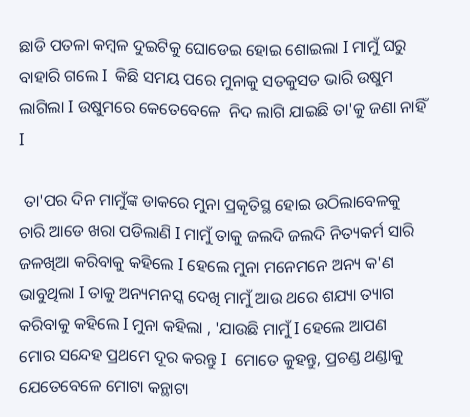ଛାଡି ପତଳା କମ୍ବଳ ଦୁଇଟିକୁ ଘୋଡେଇ ହୋଇ ଶୋଇଲା I ମାମୁଁ ଘରୁ ବାହାରି ଗଲେ I  କିଛି ସମୟ ପରେ ମୁନାକୁ ସତକୁସତ ଭାରି ଉଷୁମ ଲାଗିଲା I ଉଷୁମରେ କେତେବେଳେ  ନିଦ ଲାଗି ଯାଇଛି ତା'କୁ ଜଣା ନାହିଁ I

 ତା'ପର ଦିନ ମାମୁଁଙ୍କ ଡାକରେ ମୁନା ପ୍ରକୄତିସ୍ଥ ହୋଇ ଉଠିଲାବେଳକୁ ଚାରି ଆଡେ ଖରା ପଡିଲାଣି I ମାମୁଁ ତାକୁ ଜଲଦି ଜଲଦି ନିତ୍ୟକର୍ମ ସାରି ଜଳଖିଆ କରିବାକୁ କହିଲେ I ହେଲେ ମୁନା ମନେମନେ ଅନ୍ୟ କ'ଣ ଭାବୁଥିଲା I ତାକୁ ଅନ୍ୟମନସ୍କ ଦେଖି ମାମୁଁ ଆଉ ଥରେ ଶଯ୍ୟା ତ୍ୟାଗ କରିବାକୁ କହିଲେ I ମୁନା କହିଲା , 'ଯାଉଛି ମାମୁଁ I ହେଲେ ଆପଣ ମୋର ସନ୍ଦେହ ପ୍ରଥମେ ଦୂର କରନ୍ତୁ I  ମୋତେ କୁହନ୍ତୁ, ପ୍ରଚଣ୍ଡ ଥଣ୍ଡାକୁ ଯେତେବେଳେ ମୋଟା କନ୍ଥାଟା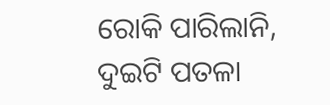ରୋକି ପାରିଲାନି, ଦୁଇଟି ପତଳା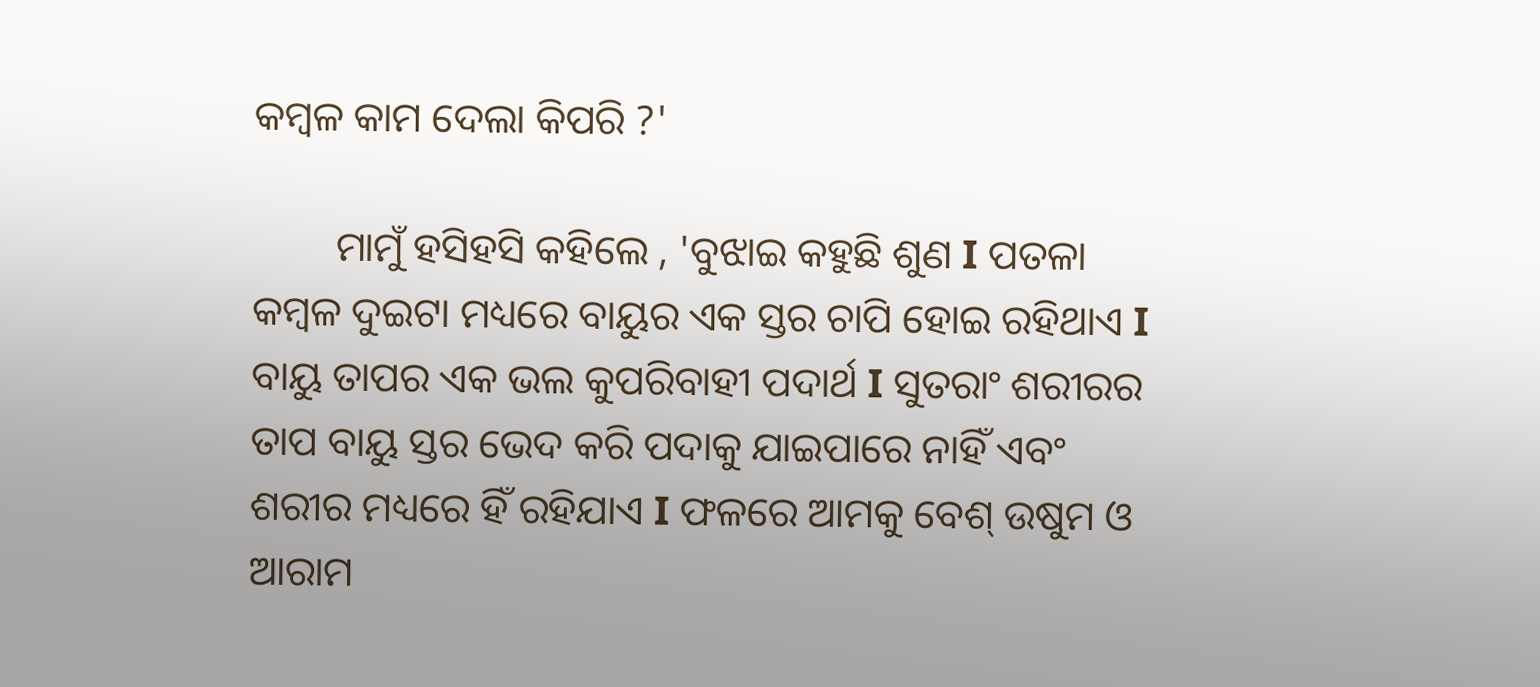କମ୍ବଳ କାମ ଦେଲା କିପରି ?'

        ମାମୁଁ ହସିହସି କହିଲେ , 'ବୁଝାଇ କହୁଛି ଶୁଣ I ପତଳା କମ୍ବଳ ଦୁଇଟା ମଧ୍ୟରେ ବାୟୁର ଏକ ସ୍ତର ଚାପି ହୋଇ ରହିଥାଏ I ବାୟୁ ତାପର ଏକ ଭଲ କୁପରିବାହୀ ପଦାର୍ଥ I ସୁତରାଂ ଶରୀରର ତାପ ବାୟୁ ସ୍ତର ଭେଦ କରି ପଦାକୁ ଯାଇପାରେ ନାହିଁ ଏବଂ ଶରୀର ମଧ୍ୟରେ ହିଁ ରହିଯାଏ I ଫଳରେ ଆମକୁ ବେଶ୍‍ ଉଷୁମ ଓ ଆରାମ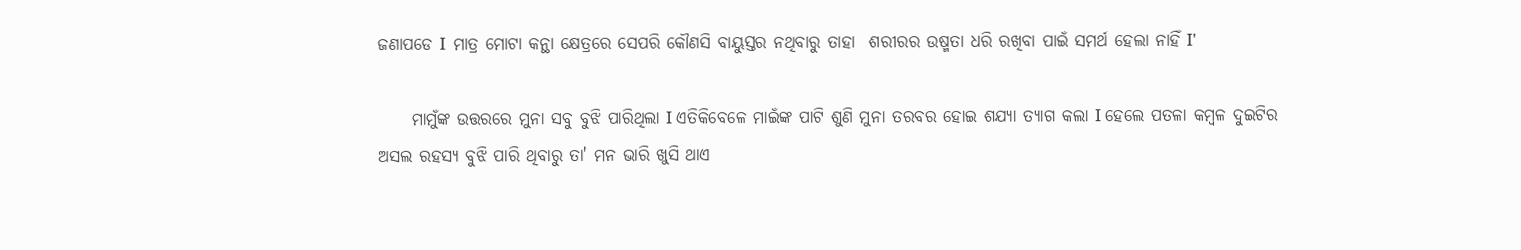ଜଣାପଡେ I  ମାତ୍ର ମୋଟା କନ୍ଥା କ୍ଷେତ୍ରରେ ସେପରି କୌଣସି ବାୟୁସ୍ତର ନଥିବାରୁ ତାହା  ଶରୀରର ଉଷ୍ମତା ଧରି ରଖିବା ପାଇଁ ସମର୍ଥ ହେଲା ନାହିଁ I'

     ମାମୁଁଙ୍କ ଉତ୍ତରରେ ମୁନା ସବୁ ବୁଝି ପାରିଥିଲା I ଏତିକିବେଳେ ମାଇଁଙ୍କ ପାଟି ଶୁଣି ମୁନା ତରବର ହୋଇ ଶଯ୍ୟା ତ୍ୟାଗ କଲା I ହେଲେ ପତଳା କମ୍ବଳ ଦୁଇଟିର ଅସଲ ରହସ୍ୟ ବୁଝି ପାରି ଥିବାରୁ ତା' ମନ ଭାରି ଖୁସି ଥାଏ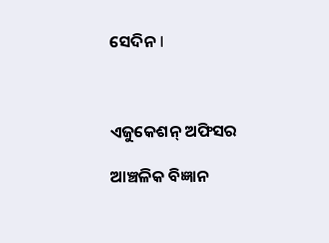ସେଦିନ I



ଏଜୁକେଶନ୍ ଅଫିସର

ଆଞ୍ଚଳିକ ବିଜ୍ଞାନ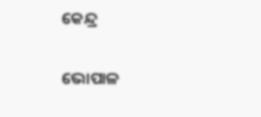କେନ୍ଦ୍ର

ଭୋପାଳ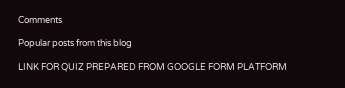Comments

Popular posts from this blog

LINK FOR QUIZ PREPARED FROM GOOGLE FORM PLATFORM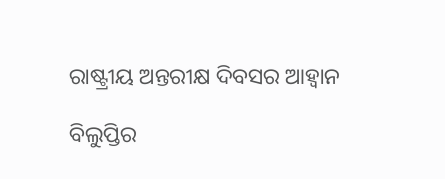ରାଷ୍ଟ୍ରୀୟ ଅନ୍ତରୀକ୍ଷ ଦିବସର ଆହ୍ୱାନ

ବିଲୁପ୍ତିର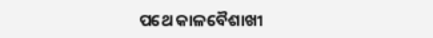ପଥେ କାଳବୈଶାଖୀ